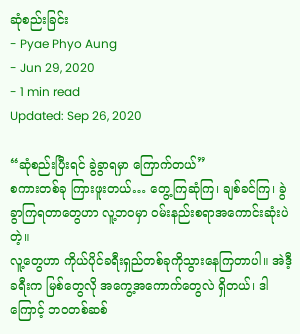ဆုံစည်းခြင်း
- Pyae Phyo Aung
- Jun 29, 2020
- 1 min read
Updated: Sep 26, 2020

“ဆုံစည်းပြီးရင် ခွဲခွာရမှာ ကြောက်တယ်”
စကားတစ်ခု ကြားဖူးတယ်… တွေ့ကြဆုံကြ၊ ချစ်ခင်ကြ၊ ခွဲခွာကြရတာတွေဟာ လူ့ဘဝမှာ ဝမ်းနည်းစရာအကောင်းဆုံးပဲတဲ့။
လူ့တွေဟာ ကိုယ်ပိုင်ခရီးရှည်တစ်ခုကိုသွားနေကြတာပါ။ အဲဒီ့ခရီးက မြစ်တွေလို အကွေ့အကောက်တွေလဲ ရှိတယ်၊ ဒါကြောင့် ဘဝတစ်ဆစ်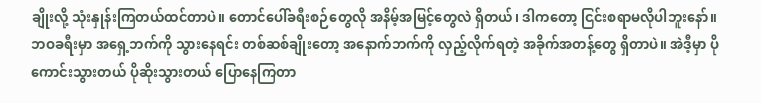ချိုးလို့ သုံးနှုန်းကြတယ်ထင်တာပဲ။ တောင်ပေါ်ခရီးစဉ်တွေလို အနိမ့်အမြင့်တွေလဲ ရှိတယ်၊ ဒါကတော့ ငြင်းစရာမလိုပါဘူးနော်။ ဘဝခရီးမှာ အရှေ့ဘက်ကို သွားနေရင်း တစ်ဆစ်ချိုးတော့ အနောက်ဘက်ကို လှည့်လိုက်ရတဲ့ အခိုက်အတန့်တွေ ရှိတာပဲ။ အဲဒီ့မှာ ပိုကောင်းသွားတယ် ပိုဆိုးသွားတယ် ပြောနေကြတာ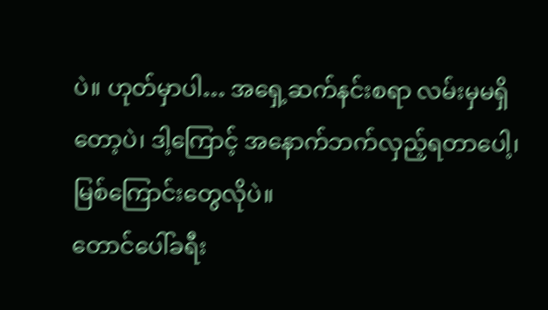ပဲ။ ဟုတ်မှာပါ… အရှေ့ဆက်နင်းစရာ လမ်းမှမရှိတော့ပဲ၊ ဒါ့ကြောင့် အနောက်ဘက်လှည့်ရတာပေါ့၊ မြစ်ကြောင်းတွေလိုပဲ။
တောင်ပေါ်ခရီး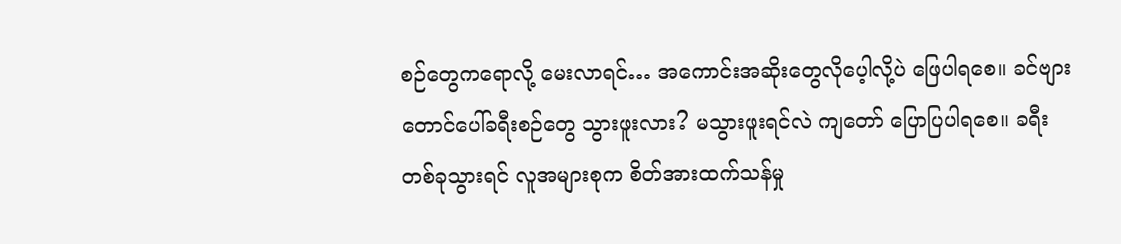စဉ်တွေကရောလို့ မေးလာရင်… အကောင်းအဆိုးတွေလိုပေ့ါလို့ပဲ ဖြေပါရစေ။ ခင်ဗျား တောင်ပေါ်ခရီးစဉ်တွေ သွားဖူးလား? မသွားဖူးရင်လဲ ကျတော် ပြောပြပါရစေ။ ခရီးတစ်ခုသွားရင် လူအများစုက စိတ်အားထက်သန်မှု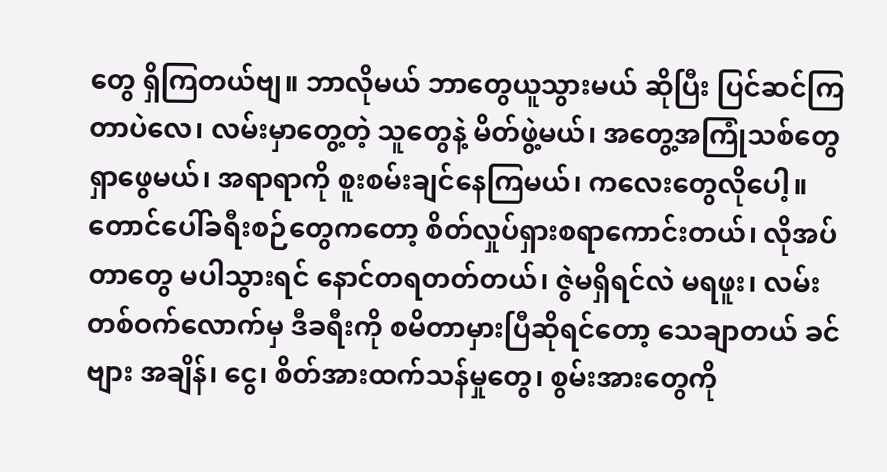တွေ ရှိကြတယ်ဗျ။ ဘာလိုမယ် ဘာတွေယူသွားမယ် ဆိုပြီး ပြင်ဆင်ကြတာပဲလေ၊ လမ်းမှာတွေ့တဲ့ သူတွေနဲ့ မိတ်ဖွဲ့မယ်၊ အတွေ့အကြုံသစ်တွေ ရှာဖွေမယ်၊ အရာရာကို စူးစမ်းချင်နေကြမယ်၊ ကလေးတွေလိုပေါ့။
တောင်ပေါ်ခရီးစဉ်တွေကတော့ စိတ်လှုပ်ရှားစရာကောင်းတယ်၊ လိုအပ်တာတွေ မပါသွားရင် နောင်တရတတ်တယ်၊ ဇွဲမရှိရင်လဲ မရဖူး၊ လမ်းတစ်ဝက်လောက်မှ ဒီခရီးကို စမိတာမှားပြီဆိုရင်တော့ သေချာတယ် ခင်ဗျား အချိန်၊ ငွေ၊ စိတ်အားထက်သန်မှုတွေ၊ စွမ်းအားတွေကို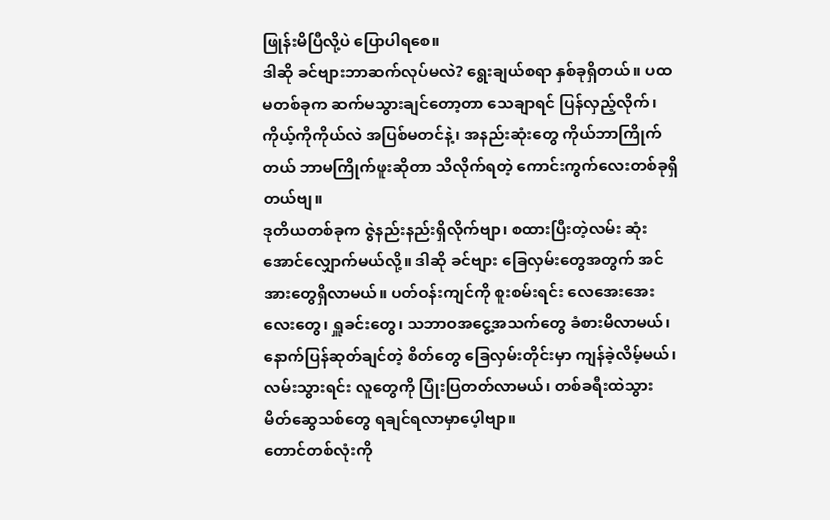ဖြုန်းမိပြီလို့ပဲ ပြောပါရစေ။
ဒါဆို ခင်ဗျားဘာဆက်လုပ်မလဲ? ရွေးချယ်စရာ နှစ်ခုရှိတယ်။ ပထမတစ်ခုက ဆက်မသွားချင်တော့တာ သေချာရင် ပြန်လှည့်လိုက်၊ ကိုယ့်ကိုကိုယ်လဲ အပြစ်မတင်နဲ့၊ အနည်းဆုံးတွေ ကိုယ်ဘာကြိုက်တယ် ဘာမကြိုက်ဖူးဆိုတာ သိလိုက်ရတဲ့ ကောင်းကွက်လေးတစ်ခုရှိတယ်ဗျ။
ဒုတိယတစ်ခုက ဇွဲနည်းနည်းရှိလိုက်ဗျာ၊ စထားပြီးတဲ့လမ်း ဆုံးအောင်လျှောက်မယ်လို့။ ဒါဆို ခင်ဗျား ခြေလှမ်းတွေအတွက် အင်အားတွေရှိလာမယ်။ ပတ်ဝန်းကျင်ကို စူးစမ်းရင်း လေအေးအေးလေးတွေ၊ ရှူခင်းတွေ၊ သဘာဝအငွေ့အသက်တွေ ခံစားမိလာမယ်၊ နောက်ပြန်ဆုတ်ချင်တဲ့ စိတ်တွေ ခြေလှမ်းတိုင်းမှာ ကျန်ခဲ့လိမ့်မယ်၊ လမ်းသွားရင်း လူတွေကို ပြုံးပြတတ်လာမယ်၊ တစ်ခရီးထဲသွား မိတ်ဆွေသစ်တွေ ရချင်ရလာမှာပေ့ါဗျာ။
တောင်တစ်လုံးကို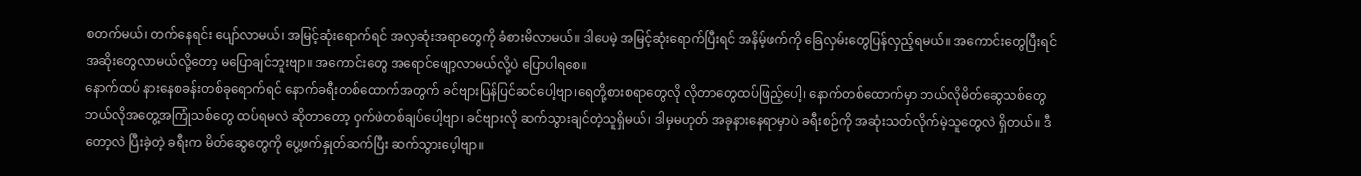စတက်မယ်၊ တက်နေရင်း ပျော်လာမယ်၊ အမြင့်ဆုံးရောက်ရင် အလှဆုံးအရာတွေကို ခံစားမိလာမယ်။ ဒါပေမဲ့ အမြင့်ဆုံးရောက်ပြီးရင် အနိမ့်ဖက်ကို ခြေလှမ်းတွေပြန်လှည့်ရမယ်။ အကောင်းတွေပြီးရင် အဆိုးတွေလာမယ်လို့တော့ မပြောချင်ဘူးဗျာ။ အကောင်းတွေ အရောင်ဖျော့လာမယ်လို့ပဲ ပြောပါရစေ။
နောက်ထပ် နားနေစခန်းတစ်ခုရောက်ရင် နောက်ခရီးတစ်ထောက်အတွက် ခင်ဗျားပြန်ပြင်ဆင်ပေါ့ဗျာ၊ရေတို့စားစရာတွေလို လိုတာတွေထပ်ဖြည့်ပေါ့၊ နောက်တစ်ထောက်မှာ ဘယ်လိုမိတ်ဆွေသစ်တွေ ဘယ်လိုအတွေ့အကြုံသစ်တွေ ထပ်ရမလဲ ဆိုတာတော့ ဝှက်ဖဲတစ်ချပ်ပေါ့ဗျာ၊ ခင်ဗျားလို ဆက်သွားချင်တဲ့သူရှိမယ်၊ ဒါမှမဟုတ် အခုနားနေရာမှာပဲ ခရီးစဉ်ကို အဆုံးသတ်လိုက်မဲ့သူတွေလဲ ရှိတယ်။ ဒီတော့လဲ ပြီးခဲ့တဲ့ ခရီးက မိတ်ဆွေတွေကို ပွေ့ဖက်နှုတ်ဆက်ပြီး ဆက်သွားပေ့ါဗျာ။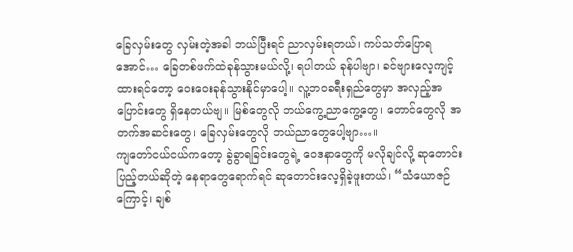ခြေလှမ်းတွေ လှမ်းတဲ့အခါ ဘယ်ပြီးရင် ညာလှမ်းရတယ်၊ ကပ်သတ်ပြောရအောင်… ခြေတစ်ဖက်ထဲခုန်သွားမယ်လို့၊ ရပါတယ် ခုန်ပါဗျာ၊ ခင်ဗျားလေ့ကျင့်ထားရင်တော့ ဝေးဝေးခုန်သွားနိုင်မှာပေါ့။ လူ့ဘဝခရီးရှည်တွေမှာ အလှည့်အပြောင်းတွေ ရှိနေတယ်ဗျ။ မြစ်တွေလို ဘယ်ကွေ့ညာကွေ့တွေ၊ တောင်တွေလို အတက်အဆင်းတွေ၊ ခြေလှမ်းတွေလို ဘယ်ညာတွေပေါ့ဗျာ…။
ကျတော်ငယ်ငယ်ကတော့ ခွဲခွာရခြင်းတွေရဲ့ ဝေဒနာတွေကို မလိုချင်လို့ ဆုတောင်းပြည့်တယ်ဆိုတဲ့ နေရာတွေရောက်ရင် ဆုတောင်းလေ့ရှိခဲ့ဖူးတယ်၊ “သံယောဇဉ်ကြောင့်၊ ချစ်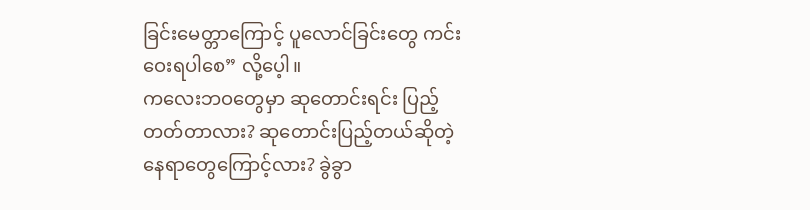ခြင်းမေတ္တာကြောင့် ပူလောင်ခြင်းတွေ ကင်းဝေးရပါစေ” လို့ပေ့ါ။
ကလေးဘဝတွေမှာ ဆုတောင်းရင်း ပြည့်တတ်တာလား? ဆုတောင်းပြည့်တယ်ဆိုတဲ့ နေရာတွေကြောင့်လား? ခွဲခွာ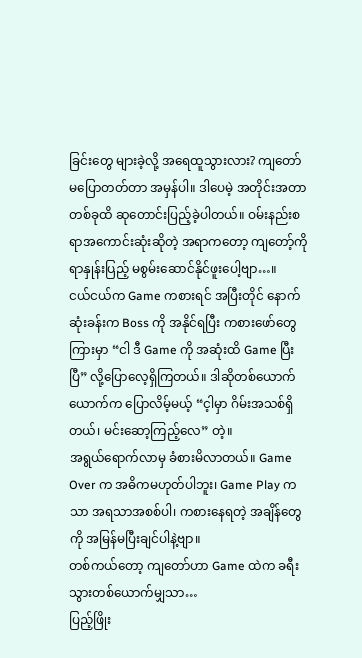ခြင်းတွေ များခဲ့လို့ အရေထူသွားလား? ကျတော် မပြောတတ်တာ အမှန်ပါ။ ဒါပေမဲ့ အတိုင်းအတာတစ်ခုထိ ဆုတောင်းပြည့်ခဲ့ပါတယ်။ ဝမ်းနည်းစရာအကောင်းဆုံးဆိုတဲ့ အရာကတော့ ကျတော့်ကို ရာနှုန်းပြည့် မစွမ်းဆောင်နိုင်ဖူးပေါ့ဗျာ…။
ငယ်ငယ်က Game ကစားရင် အပြီးတိုင် နောက်ဆုံးခန်းက Boss ကို အနိုင်ရပြီး ကစားဖော်တွေကြားမှာ “ငါ ဒီ Game ကို အဆုံးထိ Game ပြီးပြီ” လို့ပြောလေ့ရှိကြတယ်။ ဒါဆိုတစ်ယောက်ယောက်က ပြောလိမ့်မယ့် “င့ါမှာ ဂိမ်းအသစ်ရှိတယ်၊ မင်းဆော့ကြည့်လေ” တဲ့။
အရွယ်ရောက်လာမှ ခံစားမိလာတယ်။ Game Over က အဓိကမဟုတ်ပါဘူး၊ Game Play ကသာ အရသာအစစ်ပါ၊ ကစားနေရတဲ့ အချိန်တွေကို အမြန်မပြီးချင်ပါနဲ့ဗျာ။
တစ်ကယ်တော့ ကျတော်ဟာ Game ထဲက ခရီးသွားတစ်ယောက်မျှသာ…
ပြည့်ဖြိုး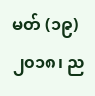မတ် (၁၉) ၂၀၁၈၊ ည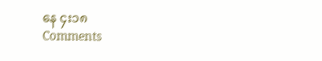နေ ၄း၁၈
Comments